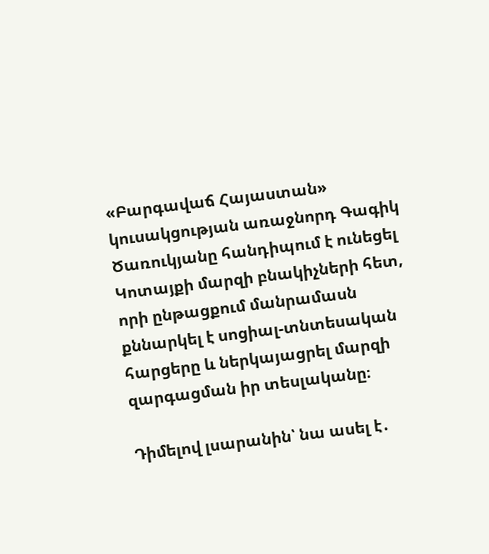«Բարգավաճ Հայաստան» կուսակցության առաջնորդ Գագիկ Ծառուկյանը հանդիպում է ունեցել Կոտայքի մարզի բնակիչների հետ, որի ընթացքում մանրամասն քննարկել է սոցիալ-տնտեսական հարցերը և ներկայացրել մարզի զարգացման իր տեսլականը։

Դիմելով լսարանին՝ նա ասել է․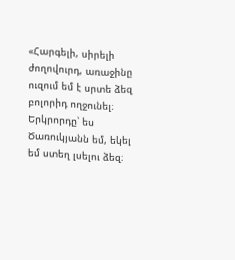«Հարգելի, սիրելի ժողովուրդ, առաջինը ուզում եմ է սրտե ձեզ բոլորիդ ողջունել։ Երկրորդը՝ ես Ծառուկյանն եմ, եկել եմ ստեղ լսելու ձեզ։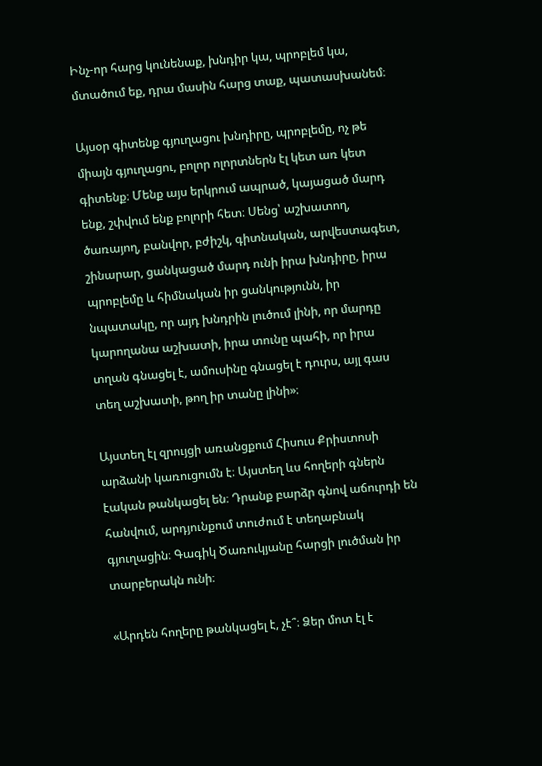Ինչ-որ հարց կունենաք, խնդիր կա, պրոբլեմ կա, մտածում եք, դրա մասին հարց տաք, պատասխանեմ։

Այսօր գիտենք գյուղացու խնդիրը, պրոբլեմը, ոչ թե միայն գյուղացու, բոլոր ոլորտներն էլ կետ առ կետ գիտենք։ Մենք այս երկրում ապրած, կայացած մարդ ենք, շփվում ենք բոլորի հետ։ Սենց՝ աշխատող, ծառայող, բանվոր, բժիշկ, գիտնական, արվեստագետ, շինարար, ցանկացած մարդ ունի իրա խնդիրը, իրա պրոբլեմը և հիմնական իր ցանկությունն, իր նպատակը, որ այդ խնդրին լուծում լինի, որ մարդը կարողանա աշխատի, իրա տունը պահի, որ իրա տղան գնացել է, ամուսինը գնացել է դուրս, այլ գաս տեղ աշխատի, թող իր տանը լինի»։

Այստեղ էլ զրույցի առանցքում Հիսուս Քրիստոսի արձանի կառուցումն է։ Այստեղ ևս հողերի գներն էական թանկացել են։ Դրանք բարձր գնով աճուրդի են հանվում, արդյունքում տուժում է տեղաբնակ գյուղացին։ Գագիկ Ծառուկյանը հարցի լուծման իր տարբերակն ունի։

«Արդեն հողերը թանկացել է, չէ՞։ Ձեր մոտ էլ է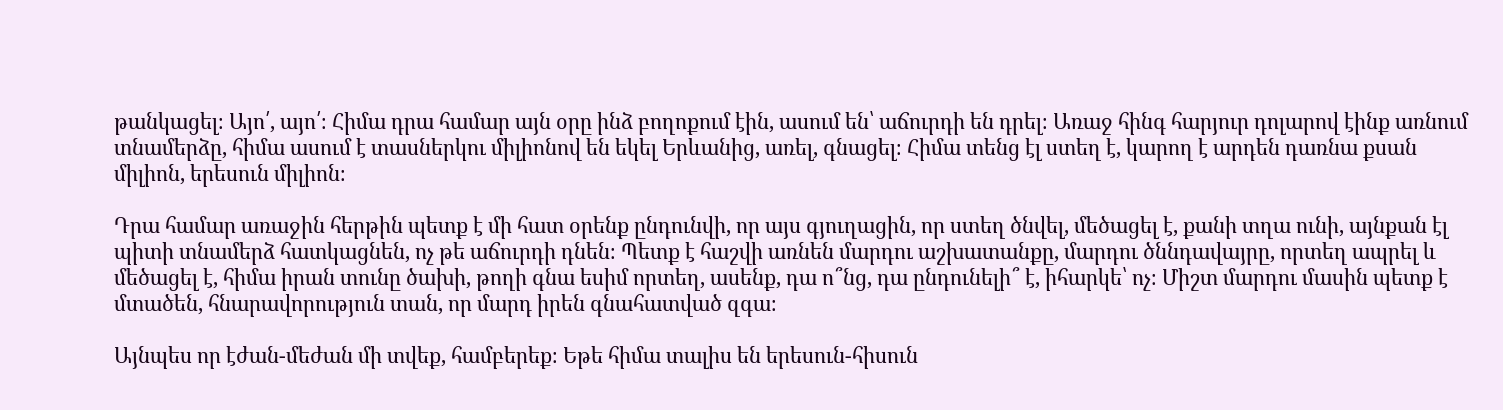թանկացել։ Այո՛, այո՛։ Հիմա դրա համար այն օրը ինձ բողոքում էին, ասում են՝ աճուրդի են դրել։ Առաջ հինգ հարյուր դոլարով էինք առնում տնամերձը, հիմա ասում է տասներկու միլիոնով են եկել Երևանից, առել, գնացել։ Հիմա տենց էլ ստեղ է, կարող է արդեն դառնա քսան միլիոն, երեսուն միլիոն։

Դրա համար առաջին հերթին պետք է մի հատ օրենք ընդունվի, որ այս գյուղացին, որ ստեղ ծնվել, մեծացել է, քանի տղա ունի, այնքան էլ պիտի տնամերձ հատկացնեն, ոչ թե աճուրդի դնեն։ Պետք է հաշվի առնեն մարդու աշխատանքը, մարդու ծննդավայրը, որտեղ ապրել և մեծացել է, հիմա իրան տունը ծախի, թողի գնա եսիմ որտեղ, ասենք, դա ո՞նց, դա ընդունելի՞ է, իհարկե՝ ոչ։ Միշտ մարդու մասին պետք է մտածեն, հնարավորություն տան, որ մարդ իրեն գնահատված զգա։

Այնպես որ էժան-մեժան մի տվեք, համբերեք։ Եթե հիմա տալիս են երեսուն-հիսուն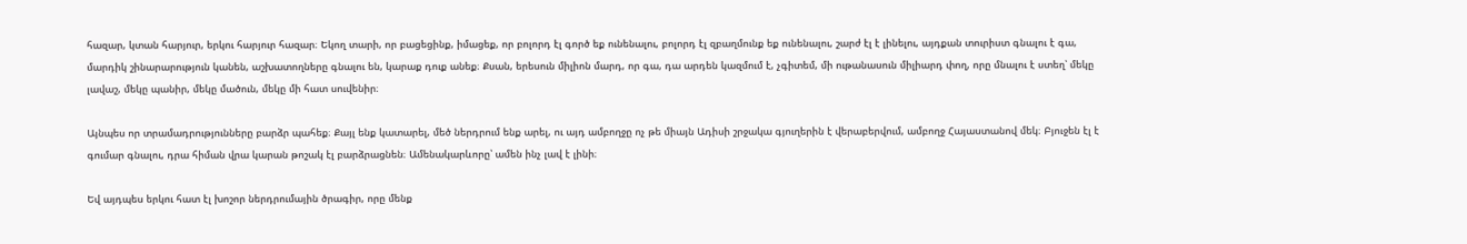հազար, կտան հարյուր, երկու հարյուր հազար։ Եկող տարի, որ բացեցինք, իմացեք, որ բոլորդ էլ գործ եք ունենալու, բոլորդ էլ զբաղմունք եք ունենալու, շարժ էլ է լինելու, այդքան տուրիստ գնալու է գա, մարդիկ շինարարություն կանեն, աշխատողները գնալու են, կարաք դուք անեք։ Քսան, երեսուն միլիոն մարդ, որ գա, դա արդեն կազմում է, չգիտեմ, մի ութանասուն միլիարդ փող, որը մնալու է ստեղ՝ մեկը լավաշ, մեկը պանիր, մեկը մածուն, մեկը մի հատ սուվենիր։

Այնպես որ տրամադրությունները բարձր պահեք։ Քայլ ենք կատարել, մեծ ներդրում ենք արել, ու այդ ամբողջը ոչ թե միայն Ադիսի շրջակա գյուղերին է վերաբերվում, ամբողջ Հայաստանով մեկ։ Բյուջեն էլ է գումար գնալու, դրա հիման վրա կարան թոշակ էլ բարձրացնեն։ Ամենակարևորը՝ ամեն ինչ լավ է լինի։

Եվ այդպես երկու հատ էլ խոշոր ներդրումային ծրագիր, որը մենք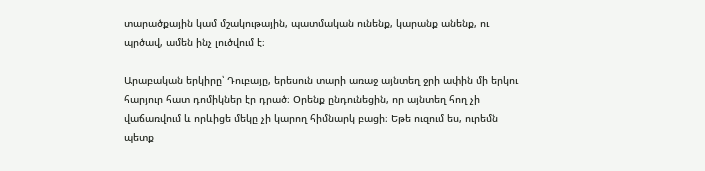տարածքային կամ մշակութային, պատմական ունենք, կարանք անենք, ու պրծավ, ամեն ինչ լուծվում է։

Արաբական երկիրը՝ Դուբայը, երեսուն տարի առաջ այնտեղ ջրի ափին մի երկու հարյուր հատ դոմիկներ էր դրած։ Օրենք ընդունեցին, որ այնտեղ հող չի վաճառվում և որևիցե մեկը չի կարող հիմնարկ բացի։ Եթե ուզում ես, ուրեմն պետք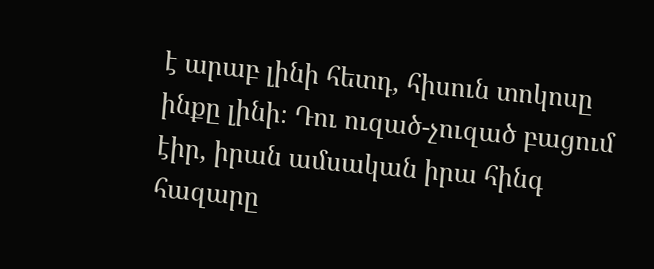է արաբ լինի հետդ, հիսուն տոկոսը ինքը լինի։ Դու ուզած-չուզած բացում էիր, իրան ամսական իրա հինգ հազարը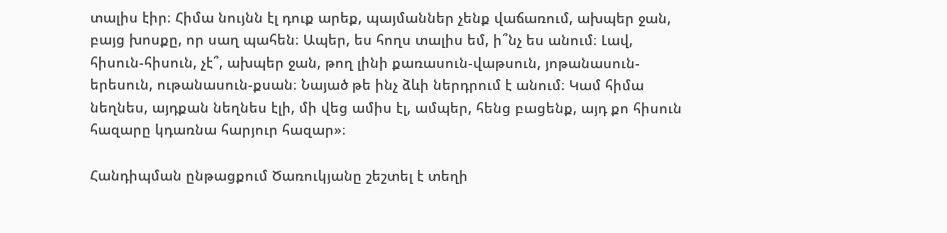տալիս էիր։ Հիմա նույնն էլ դուք արեք, պայմաններ չենք վաճառում, ախպեր ջան, բայց խոսքը, որ սաղ պահեն։ Ապեր, ես հողս տալիս եմ, ի՞նչ ես անում։ Լավ, հիսուն-հիսուն, չէ՞, ախպեր ջան, թող լինի քառասուն-վաթսուն, յոթանասուն-երեսուն, ութանասուն-քսան։ Նայած թե ինչ ձևի ներդրում է անում։ Կամ հիմա նեղնես, այդքան նեղնես էլի, մի վեց ամիս էլ, ամպեր, հենց բացենք, այդ քո հիսուն հազարը կդառնա հարյուր հազար»։

Հանդիպման ընթացքում Ծառուկյանը շեշտել է տեղի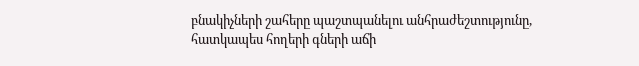բնակիչների շահերը պաշտպանելու անհրաժեշտությունը, հատկապես հողերի գների աճի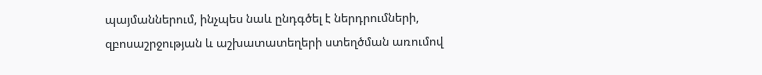պայմաններում, ինչպես նաև ընդգծել է ներդրումների, զբոսաշրջության և աշխատատեղերի ստեղծման առումով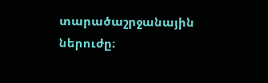տարածաշրջանային ներուժը։